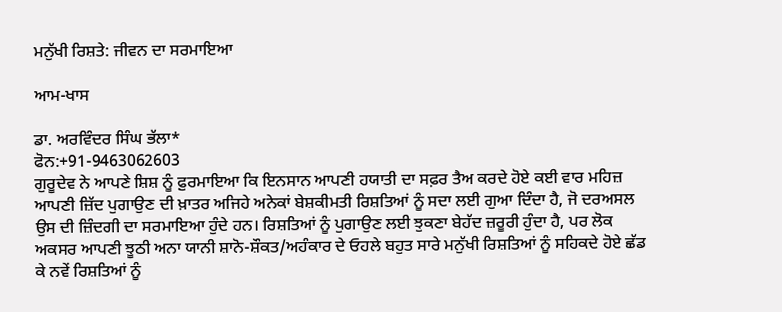ਮਨੁੱਖੀ ਰਿਸ਼ਤੇ: ਜੀਵਨ ਦਾ ਸਰਮਾਇਆ

ਆਮ-ਖਾਸ

ਡਾ. ਅਰਵਿੰਦਰ ਸਿੰਘ ਭੱਲਾ*
ਫੋਨ:+91-9463062603
ਗੁਰੂਦੇਵ ਨੇ ਆਪਣੇ ਸ਼ਿਸ਼ ਨੂੰ ਫ਼ੁਰਮਾਇਆ ਕਿ ਇਨਸਾਨ ਆਪਣੀ ਹਯਾਤੀ ਦਾ ਸਫ਼ਰ ਤੈਅ ਕਰਦੇ ਹੋਏ ਕਈ ਵਾਰ ਮਹਿਜ਼ ਆਪਣੀ ਜ਼ਿੱਦ ਪੁਗਾਉਣ ਦੀ ਖ਼ਾਤਰ ਅਜਿਹੇ ਅਨੇਕਾਂ ਬੇਸ਼ਕੀਮਤੀ ਰਿਸ਼ਤਿਆਂ ਨੂੰ ਸਦਾ ਲਈ ਗੁਆ ਦਿੰਦਾ ਹੈ, ਜੋ ਦਰਅਸਲ ਉਸ ਦੀ ਜ਼ਿੰਦਗੀ ਦਾ ਸਰਮਾਇਆ ਹੁੰਦੇ ਹਨ। ਰਿਸ਼ਤਿਆਂ ਨੂੰ ਪੁਗਾਉਣ ਲਈ ਝੁਕਣਾ ਬੇਹੱਦ ਜ਼ਰੂਰੀ ਹੁੰਦਾ ਹੈ, ਪਰ ਲੋਕ ਅਕਸਰ ਆਪਣੀ ਝੂਠੀ ਅਨਾ ਯਾਨੀ ਸ਼ਾਨੋ-ਸ਼ੌਕਤ/ਅਹੰਕਾਰ ਦੇ ਓਹਲੇ ਬਹੁਤ ਸਾਰੇ ਮਨੁੱਖੀ ਰਿਸ਼ਤਿਆਂ ਨੂੰ ਸਹਿਕਦੇ ਹੋਏ ਛੱਡ ਕੇ ਨਵੇਂ ਰਿਸ਼ਤਿਆਂ ਨੂੰ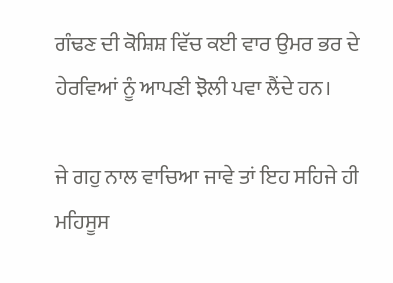ਗੰਢਣ ਦੀ ਕੋਸ਼ਿਸ਼ ਵਿੱਚ ਕਈ ਵਾਰ ਉਮਰ ਭਰ ਦੇ ਹੇਰਵਿਆਂ ਨੂੰ ਆਪਣੀ ਝੋਲੀ ਪਵਾ ਲੈਂਦੇ ਹਨ।

ਜੇ ਗਹੁ ਨਾਲ ਵਾਚਿਆ ਜਾਵੇ ਤਾਂ ਇਹ ਸਹਿਜੇ ਹੀ ਮਹਿਸੂਸ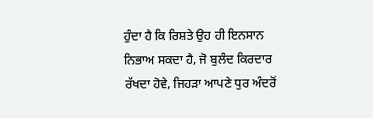ਹੁੰਦਾ ਹੈ ਕਿ ਰਿਸ਼ਤੇ ਉਹ ਹੀ ਇਨਸਾਨ ਨਿਭਾਅ ਸਕਦਾ ਹੈ, ਜੋ ਬੁਲੰਦ ਕਿਰਦਾਰ ਰੱਖਦਾ ਹੋਵੇ, ਜਿਹੜਾ ਆਪਣੇ ਧੁਰ ਅੰਦਰੋਂ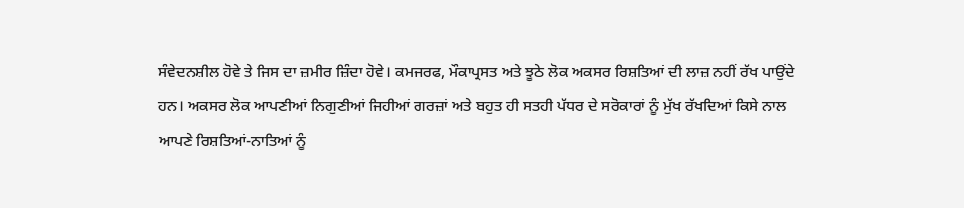ਸੰਵੇਦਨਸ਼ੀਲ ਹੋਵੇ ਤੇ ਜਿਸ ਦਾ ਜ਼ਮੀਰ ਜ਼ਿੰਦਾ ਹੋਵੇ। ਕਮਜਰਫ, ਮੌਕਾਪ੍ਰਸਤ ਅਤੇ ਝੂਠੇ ਲੋਕ ਅਕਸਰ ਰਿਸ਼ਤਿਆਂ ਦੀ ਲਾਜ਼ ਨਹੀਂ ਰੱਖ ਪਾਉਂਦੇ ਹਨ। ਅਕਸਰ ਲੋਕ ਆਪਣੀਆਂ ਨਿਗੁਣੀਆਂ ਜਿਹੀਆਂ ਗਰਜ਼ਾਂ ਅਤੇ ਬਹੁਤ ਹੀ ਸਤਹੀ ਪੱਧਰ ਦੇ ਸਰੋਕਾਰਾਂ ਨੂੰ ਮੁੱਖ ਰੱਖਦਿਆਂ ਕਿਸੇ ਨਾਲ ਆਪਣੇ ਰਿਸ਼ਤਿਆਂ-ਨਾਤਿਆਂ ਨੂੰ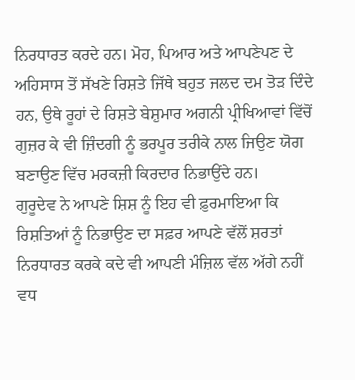ਨਿਰਧਾਰਤ ਕਰਦੇ ਹਨ। ਮੋਹ, ਪਿਆਰ ਅਤੇ ਆਪਣੇਪਣ ਦੇ ਅਹਿਸਾਸ ਤੋਂ ਸੱਖਣੇ ਰਿਸ਼ਤੇ ਜਿੱਥੇ ਬਹੁਤ ਜਲਦ ਦਮ ਤੋੜ ਦਿੰਦੇ ਹਨ, ਉਥੇ ਰੂਹਾਂ ਦੇ ਰਿਸ਼ਤੇ ਬੇਸ਼ੁਮਾਰ ਅਗਨੀ ਪ੍ਰੀਖਿਆਵਾਂ ਵਿੱਚੋਂ ਗੁਜ਼ਰ ਕੇ ਵੀ ਜ਼ਿੰਦਗੀ ਨੂੰ ਭਰਪੂਰ ਤਰੀਕੇ ਨਾਲ ਜਿਉਣ ਯੋਗ ਬਣਾਉਣ ਵਿੱਚ ਮਰਕਜ਼ੀ ਕਿਰਦਾਰ ਨਿਭਾਉਂਦੇ ਹਨ।
ਗੁਰੂਦੇਵ ਨੇ ਆਪਣੇ ਸ਼ਿਸ਼ ਨੂੰ ਇਹ ਵੀ ਫ਼ੁਰਮਾਇਆ ਕਿ ਰਿਸ਼ਤਿਆਂ ਨੂੰ ਨਿਭਾਉਣ ਦਾ ਸਫ਼ਰ ਆਪਣੇ ਵੱਲੋਂ ਸ਼ਰਤਾਂ ਨਿਰਧਾਰਤ ਕਰਕੇ ਕਦੇ ਵੀ ਆਪਣੀ ਮੰਜ਼ਿਲ ਵੱਲ ਅੱਗੇ ਨਹੀਂ ਵਧ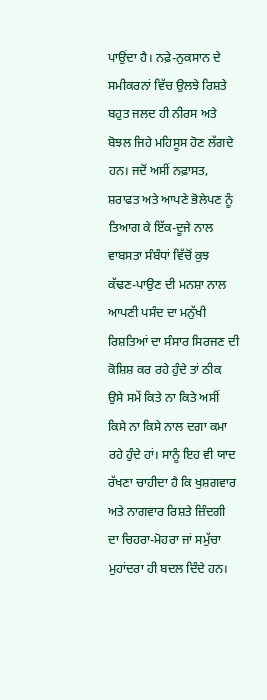ਪਾਉਂਦਾ ਹੈ। ਨਫ਼ੇ-ਨੁਕਸਾਨ ਦੇ ਸਮੀਕਰਨਾਂ ਵਿੱਚ ਉਲਝੇ ਰਿਸ਼ਤੇ ਬਹੁਤ ਜਲਦ ਹੀ ਨੀਰਸ ਅਤੇ ਬੋਝਲ ਜਿਹੇ ਮਹਿਸੂਸ ਹੋਣ ਲੱਗਦੇ ਹਨ। ਜਦੋਂ ਅਸੀਂ ਨਫ਼ਾਸਤ, ਸ਼ਰਾਫਤ ਅਤੇ ਆਪਣੇ ਭੋਲੇਪਣ ਨੂੰ ਤਿਆਗ ਕੇ ਇੱਕ-ਦੂਜੇ ਨਾਲ ਵਾਬਸਤਾ ਸੰਬੰਧਾਂ ਵਿੱਚੋਂ ਕੁਝ ਕੱਢਣ-ਪਾਉਣ ਦੀ ਮਨਸ਼ਾ ਨਾਲ ਆਪਣੀ ਪਸੰਦ ਦਾ ਮਨੁੱਖੀ ਰਿਸ਼ਤਿਆਂ ਦਾ ਸੰਸਾਰ ਸਿਰਜਣ ਦੀ ਕੋਸ਼ਿਸ਼ ਕਰ ਰਹੇ ਹੁੰਦੇ ਤਾਂ ਠੀਕ ਉਸੇ ਸਮੇਂ ਕਿਤੇ ਨਾ ਕਿਤੇ ਅਸੀਂ ਕਿਸੇ ਨਾ ਕਿਸੇ ਨਾਲ ਦਗਾ ਕਮਾ ਰਹੇ ਹੁੰਦੇ ਹਾਂ। ਸਾਨੂੰ ਇਹ ਵੀ ਯਾਦ ਰੱਖਣਾ ਚਾਹੀਦਾ ਹੈ ਕਿ ਖੁਸ਼ਗਵਾਰ ਅਤੇ ਨਾਗਵਾਰ ਰਿਸ਼ਤੇ ਜ਼ਿੰਦਗੀ ਦਾ ਚਿਹਰਾ-ਮੋਹਰਾ ਜਾਂ ਸਮੁੱਚਾ ਮੁਹਾਂਦਰਾ ਹੀ ਬਦਲ ਦਿੰਦੇ ਹਨ।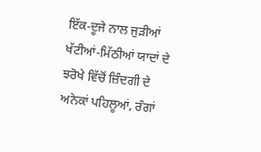ਇੱਕ-ਦੂਜੇ ਨਾਲ ਜੁੜੀਆਂ ਖੱਟੀਆਂ-ਮਿੱਠੀਆਂ ਯਾਦਾਂ ਦੇ ਝਰੋਖੇ ਵਿੱਚੋਂ ਜ਼ਿੰਦਗੀ ਦੇ ਅਨੇਕਾਂ ਪਹਿਲੂਆਂ, ਰੰਗਾਂ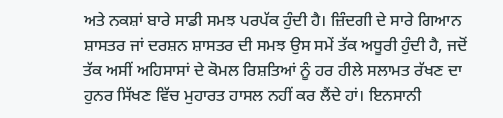ਅਤੇ ਨਕਸ਼ਾਂ ਬਾਰੇ ਸਾਡੀ ਸਮਝ ਪਰਪੱਕ ਹੁੰਦੀ ਹੈ। ਜ਼ਿੰਦਗੀ ਦੇ ਸਾਰੇ ਗਿਆਨ ਸ਼ਾਸਤਰ ਜਾਂ ਦਰਸ਼ਨ ਸ਼ਾਸਤਰ ਦੀ ਸਮਝ ਉਸ ਸਮੇਂ ਤੱਕ ਅਧੂਰੀ ਹੁੰਦੀ ਹੈ, ਜਦੋਂ ਤੱਕ ਅਸੀਂ ਅਹਿਸਾਸਾਂ ਦੇ ਕੋਮਲ ਰਿਸ਼ਤਿਆਂ ਨੂੰ ਹਰ ਹੀਲੇ ਸਲਾਮਤ ਰੱਖਣ ਦਾ ਹੁਨਰ ਸਿੱਖਣ ਵਿੱਚ ਮੁਹਾਰਤ ਹਾਸਲ ਨਹੀਂ ਕਰ ਲੈਂਦੇ ਹਾਂ। ਇਨਸਾਨੀ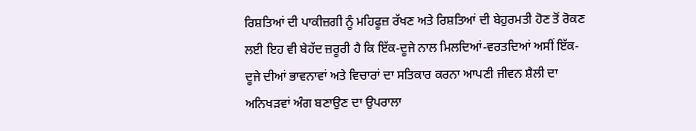ਰਿਸ਼ਤਿਆਂ ਦੀ ਪਾਕੀਜ਼ਗੀ ਨੂੰ ਮਹਿਫੂਜ਼ ਰੱਖਣ ਅਤੇ ਰਿਸ਼ਤਿਆਂ ਦੀ ਬੇਹੁਰਮਤੀ ਹੋਣ ਤੋਂ ਰੋਕਣ ਲਈ ਇਹ ਵੀ ਬੇਹੱਦ ਜ਼ਰੂਰੀ ਹੈ ਕਿ ਇੱਕ-ਦੂਜੇ ਨਾਲ ਮਿਲਦਿਆਂ-ਵਰਤਦਿਆਂ ਅਸੀਂ ਇੱਕ-ਦੂਜੇ ਦੀਆਂ ਭਾਵਨਾਵਾਂ ਅਤੇ ਵਿਚਾਰਾਂ ਦਾ ਸਤਿਕਾਰ ਕਰਨਾ ਆਪਣੀ ਜੀਵਨ ਸ਼ੈਲੀ ਦਾ ਅਨਿਖੜਵਾਂ ਅੰਗ ਬਣਾਉਣ ਦਾ ਉਪਰਾਲਾ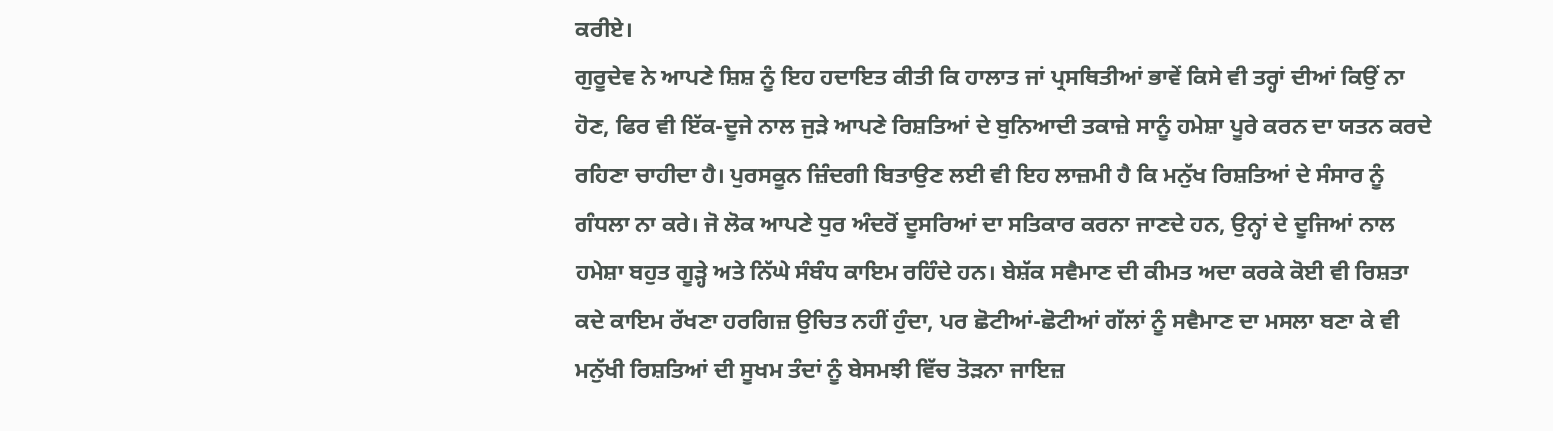ਕਰੀਏ।
ਗੁਰੂਦੇਵ ਨੇ ਆਪਣੇ ਸ਼ਿਸ਼ ਨੂੰ ਇਹ ਹਦਾਇਤ ਕੀਤੀ ਕਿ ਹਾਲਾਤ ਜਾਂ ਪ੍ਰਸਥਿਤੀਆਂ ਭਾਵੇਂ ਕਿਸੇ ਵੀ ਤਰ੍ਹਾਂ ਦੀਆਂ ਕਿਉਂ ਨਾ ਹੋਣ, ਫਿਰ ਵੀ ਇੱਕ-ਦੂਜੇ ਨਾਲ ਜੁੜੇ ਆਪਣੇ ਰਿਸ਼ਤਿਆਂ ਦੇ ਬੁਨਿਆਦੀ ਤਕਾਜ਼ੇ ਸਾਨੂੰ ਹਮੇਸ਼ਾ ਪੂਰੇ ਕਰਨ ਦਾ ਯਤਨ ਕਰਦੇ ਰਹਿਣਾ ਚਾਹੀਦਾ ਹੈ। ਪੁਰਸਕੂਨ ਜ਼ਿੰਦਗੀ ਬਿਤਾਉਣ ਲਈ ਵੀ ਇਹ ਲਾਜ਼ਮੀ ਹੈ ਕਿ ਮਨੁੱਖ ਰਿਸ਼ਤਿਆਂ ਦੇ ਸੰਸਾਰ ਨੂੰ ਗੰਧਲਾ ਨਾ ਕਰੇ। ਜੋ ਲੋਕ ਆਪਣੇ ਧੁਰ ਅੰਦਰੋਂ ਦੂਸਰਿਆਂ ਦਾ ਸਤਿਕਾਰ ਕਰਨਾ ਜਾਣਦੇ ਹਨ, ਉਨ੍ਹਾਂ ਦੇ ਦੂਜਿਆਂ ਨਾਲ ਹਮੇਸ਼ਾ ਬਹੁਤ ਗੂੜ੍ਹੇ ਅਤੇ ਨਿੱਘੇ ਸੰਬੰਧ ਕਾਇਮ ਰਹਿੰਦੇ ਹਨ। ਬੇਸ਼ੱਕ ਸਵੈਮਾਣ ਦੀ ਕੀਮਤ ਅਦਾ ਕਰਕੇ ਕੋਈ ਵੀ ਰਿਸ਼ਤਾ ਕਦੇ ਕਾਇਮ ਰੱਖਣਾ ਹਰਗਿਜ਼ ਉਚਿਤ ਨਹੀਂ ਹੁੰਦਾ, ਪਰ ਛੋਟੀਆਂ-ਛੋਟੀਆਂ ਗੱਲਾਂ ਨੂੰ ਸਵੈਮਾਣ ਦਾ ਮਸਲਾ ਬਣਾ ਕੇ ਵੀ ਮਨੁੱਖੀ ਰਿਸ਼ਤਿਆਂ ਦੀ ਸੂਖਮ ਤੰਦਾਂ ਨੂੰ ਬੇਸਮਝੀ ਵਿੱਚ ਤੋੜਨਾ ਜਾਇਜ਼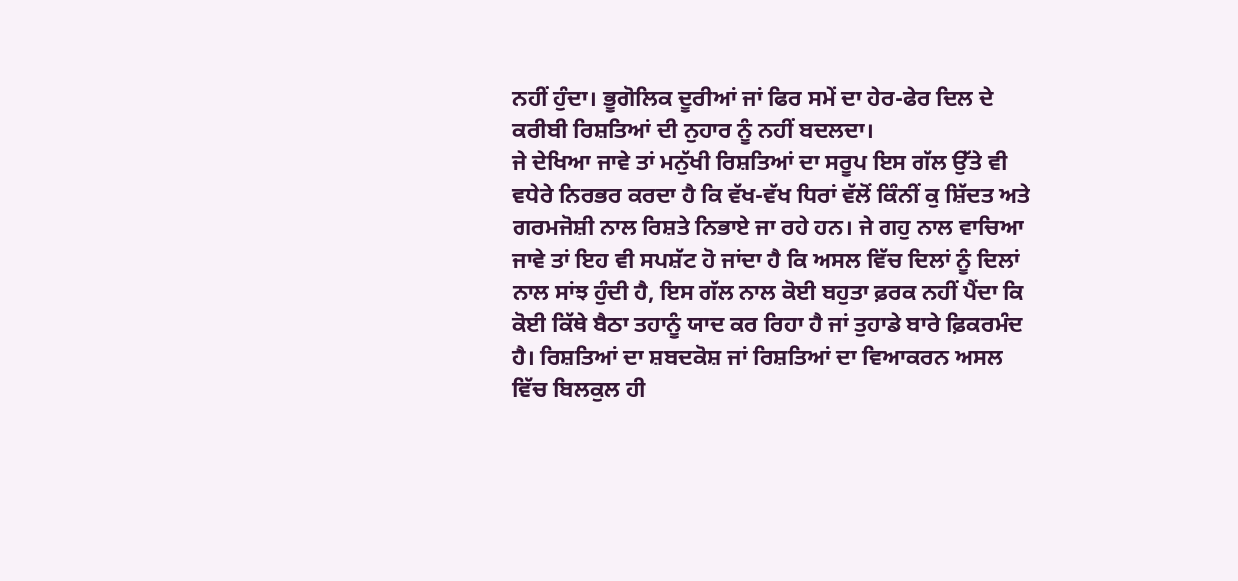ਨਹੀਂ ਹੁੰਦਾ। ਭੂਗੋਲਿਕ ਦੂਰੀਆਂ ਜਾਂ ਫਿਰ ਸਮੇਂ ਦਾ ਹੇਰ-ਫੇਰ ਦਿਲ ਦੇ ਕਰੀਬੀ ਰਿਸ਼ਤਿਆਂ ਦੀ ਨੁਹਾਰ ਨੂੰ ਨਹੀਂ ਬਦਲਦਾ।
ਜੇ ਦੇਖਿਆ ਜਾਵੇ ਤਾਂ ਮਨੁੱਖੀ ਰਿਸ਼ਤਿਆਂ ਦਾ ਸਰੂਪ ਇਸ ਗੱਲ ਉੱਤੇ ਵੀ ਵਧੇਰੇ ਨਿਰਭਰ ਕਰਦਾ ਹੈ ਕਿ ਵੱਖ-ਵੱਖ ਧਿਰਾਂ ਵੱਲੋਂ ਕਿੰਨੀਂ ਕੁ ਸ਼ਿੱਦਤ ਅਤੇ ਗਰਮਜੋਸ਼ੀ ਨਾਲ ਰਿਸ਼ਤੇ ਨਿਭਾਏ ਜਾ ਰਹੇ ਹਨ। ਜੇ ਗਹੁ ਨਾਲ ਵਾਚਿਆ ਜਾਵੇ ਤਾਂ ਇਹ ਵੀ ਸਪਸ਼ੱਟ ਹੋ ਜਾਂਦਾ ਹੈ ਕਿ ਅਸਲ ਵਿੱਚ ਦਿਲਾਂ ਨੂੰ ਦਿਲਾਂ ਨਾਲ ਸਾਂਝ ਹੁੰਦੀ ਹੈ, ਇਸ ਗੱਲ ਨਾਲ ਕੋਈ ਬਹੁਤਾ ਫ਼ਰਕ ਨਹੀਂ ਪੈਂਦਾ ਕਿ ਕੋਈ ਕਿੱਥੇ ਬੈਠਾ ਤਹਾਨੂੰ ਯਾਦ ਕਰ ਰਿਹਾ ਹੈ ਜਾਂ ਤੁਹਾਡੇ ਬਾਰੇ ਫ਼ਿਕਰਮੰਦ ਹੈ। ਰਿਸ਼ਤਿਆਂ ਦਾ ਸ਼ਬਦਕੋਸ਼ ਜਾਂ ਰਿਸ਼ਤਿਆਂ ਦਾ ਵਿਆਕਰਨ ਅਸਲ ਵਿੱਚ ਬਿਲਕੁਲ ਹੀ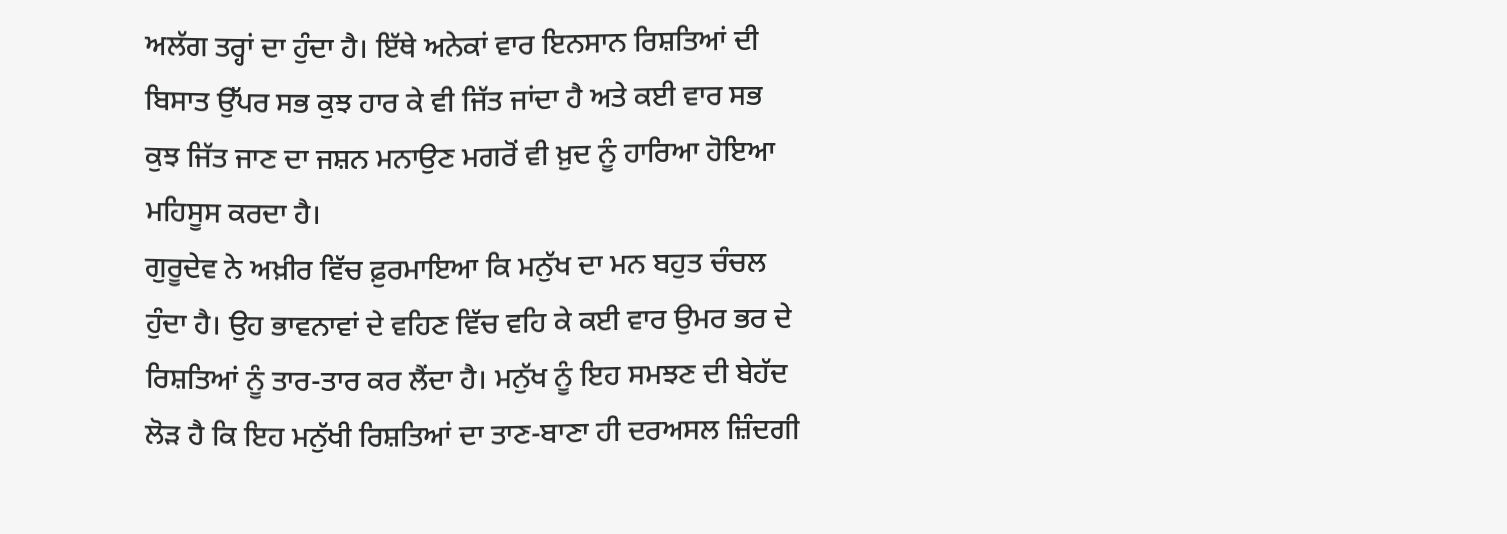ਅਲੱਗ ਤਰ੍ਹਾਂ ਦਾ ਹੁੰਦਾ ਹੈ। ਇੱਥੇ ਅਨੇਕਾਂ ਵਾਰ ਇਨਸਾਨ ਰਿਸ਼ਤਿਆਂ ਦੀ ਬਿਸਾਤ ਉੱਪਰ ਸਭ ਕੁਝ ਹਾਰ ਕੇ ਵੀ ਜਿੱਤ ਜਾਂਦਾ ਹੈ ਅਤੇ ਕਈ ਵਾਰ ਸਭ ਕੁਝ ਜਿੱਤ ਜਾਣ ਦਾ ਜਸ਼ਨ ਮਨਾਉਣ ਮਗਰੋਂ ਵੀ ਖ਼ੁਦ ਨੂੰ ਹਾਰਿਆ ਹੋਇਆ ਮਹਿਸੂਸ ਕਰਦਾ ਹੈ।
ਗੁਰੂਦੇਵ ਨੇ ਅਖ਼ੀਰ ਵਿੱਚ ਫ਼ੁਰਮਾਇਆ ਕਿ ਮਨੁੱਖ ਦਾ ਮਨ ਬਹੁਤ ਚੰਚਲ ਹੁੰਦਾ ਹੈ। ਉਹ ਭਾਵਨਾਵਾਂ ਦੇ ਵਹਿਣ ਵਿੱਚ ਵਹਿ ਕੇ ਕਈ ਵਾਰ ਉਮਰ ਭਰ ਦੇ ਰਿਸ਼ਤਿਆਂ ਨੂੰ ਤਾਰ-ਤਾਰ ਕਰ ਲੈਂਦਾ ਹੈ। ਮਨੁੱਖ ਨੂੰ ਇਹ ਸਮਝਣ ਦੀ ਬੇਹੱਦ ਲੋੜ ਹੈ ਕਿ ਇਹ ਮਨੁੱਖੀ ਰਿਸ਼ਤਿਆਂ ਦਾ ਤਾਣ-ਬਾਣਾ ਹੀ ਦਰਅਸਲ ਜ਼ਿੰਦਗੀ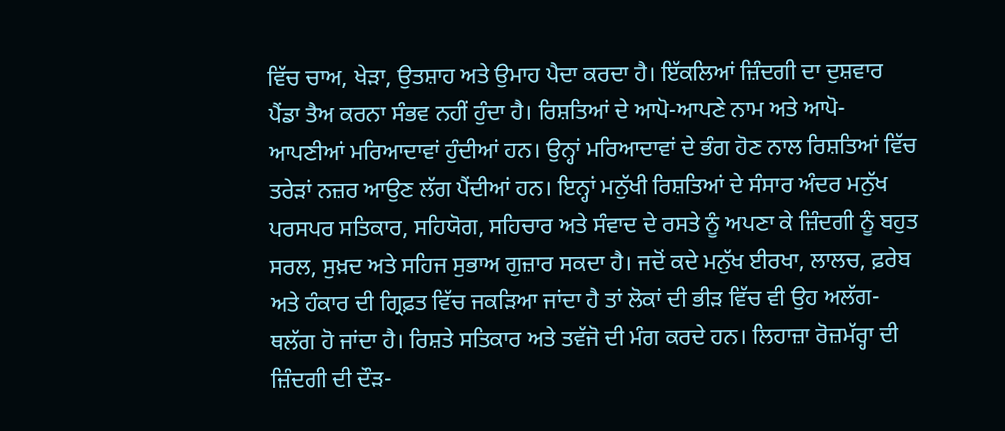ਵਿੱਚ ਚਾਅ, ਖੇੜਾ, ਉਤਸ਼ਾਹ ਅਤੇ ਉਮਾਹ ਪੈਦਾ ਕਰਦਾ ਹੈ। ਇੱਕਲਿਆਂ ਜ਼ਿੰਦਗੀ ਦਾ ਦੁਸ਼ਵਾਰ ਪੈਂਡਾ ਤੈਅ ਕਰਨਾ ਸੰਭਵ ਨਹੀਂ ਹੁੰਦਾ ਹੈ। ਰਿਸ਼ਤਿਆਂ ਦੇ ਆਪੋ-ਆਪਣੇ ਨਾਮ ਅਤੇ ਆਪੋ-ਆਪਣੀਆਂ ਮਰਿਆਦਾਵਾਂ ਹੁੰਦੀਆਂ ਹਨ। ਉਨ੍ਹਾਂ ਮਰਿਆਦਾਵਾਂ ਦੇ ਭੰਗ ਹੋਣ ਨਾਲ ਰਿਸ਼ਤਿਆਂ ਵਿੱਚ ਤਰੇੜਾਂ ਨਜ਼ਰ ਆਉਣ ਲੱਗ ਪੈਂਦੀਆਂ ਹਨ। ਇਨ੍ਹਾਂ ਮਨੁੱਖੀ ਰਿਸ਼ਤਿਆਂ ਦੇ ਸੰਸਾਰ ਅੰਦਰ ਮਨੁੱਖ ਪਰਸਪਰ ਸਤਿਕਾਰ, ਸਹਿਯੋਗ, ਸਹਿਚਾਰ ਅਤੇ ਸੰਵਾਦ ਦੇ ਰਸਤੇ ਨੂੰ ਅਪਣਾ ਕੇ ਜ਼ਿੰਦਗੀ ਨੂੰ ਬਹੁਤ ਸਰਲ, ਸੁਖ਼ਦ ਅਤੇ ਸਹਿਜ ਸੁਭਾਅ ਗੁਜ਼ਾਰ ਸਕਦਾ ਹੈ। ਜਦੋਂ ਕਦੇ ਮਨੁੱਖ ਈਰਖਾ, ਲਾਲਚ, ਫ਼ਰੇਬ ਅਤੇ ਹੰਕਾਰ ਦੀ ਗ੍ਰਿਫ਼ਤ ਵਿੱਚ ਜਕੜਿਆ ਜਾਂਦਾ ਹੈ ਤਾਂ ਲੋਕਾਂ ਦੀ ਭੀੜ ਵਿੱਚ ਵੀ ਉਹ ਅਲੱਗ-ਥਲੱਗ ਹੋ ਜਾਂਦਾ ਹੈ। ਰਿਸ਼ਤੇ ਸਤਿਕਾਰ ਅਤੇ ਤਵੱਜੋ ਦੀ ਮੰਗ ਕਰਦੇ ਹਨ। ਲਿਹਾਜ਼ਾ ਰੋਜ਼ਮੱਰ੍ਹਾ ਦੀ ਜ਼ਿੰਦਗੀ ਦੀ ਦੌੜ-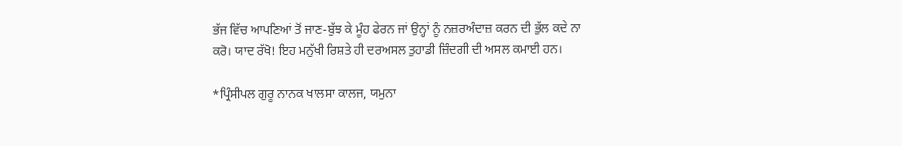ਭੱਜ ਵਿੱਚ ਆਪਣਿਆਂ ਤੋਂ ਜਾਣ-ਬੁੱਝ ਕੇ ਮੂੰਹ ਫੇਰਨ ਜਾਂ ਉਨ੍ਹਾਂ ਨੂੰ ਨਜ਼ਰਅੰਦਾਜ਼ ਕਰਨ ਦੀ ਭੁੱਲ ਕਦੇ ਨਾ ਕਰੋ। ਯਾਦ ਰੱਖੋ! ਇਹ ਮਨੁੱਖੀ ਰਿਸ਼ਤੇ ਹੀ ਦਰਅਸਲ ਤੁਹਾਡੀ ਜ਼ਿੰਦਗੀ ਦੀ ਅਸਲ ਕਮਾਈ ਹਨ।

*ਪ੍ਰਿੰਸੀਪਲ ਗੁਰੂ ਨਾਨਕ ਖਾਲਸਾ ਕਾਲਜ, ਯਮੁਨਾ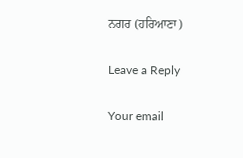ਨਗਰ (ਹਰਿਆਣਾ)

Leave a Reply

Your email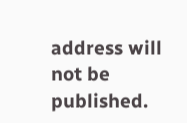address will not be published.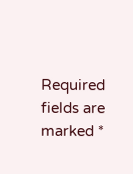Required fields are marked *